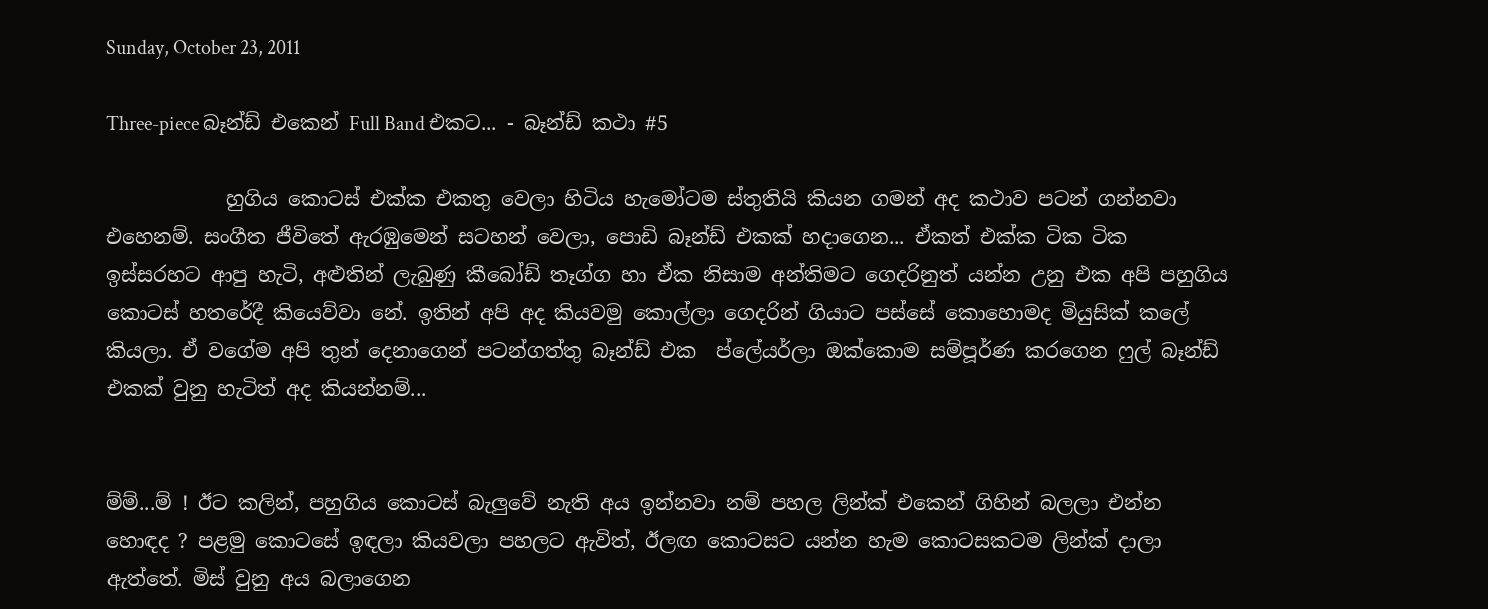Sunday, October 23, 2011

Three-piece බෑන්ඩ් එකෙන් Full Band එකට... - බෑන්ඩ් කථා #5

            හුගිය කොටස් එක්ක එකතු වෙලා හිටිය හැමෝටම ස්තුතියි කියන ගමන් අද කථාව පටන් ගන්නවා එහෙනම්. සංගීත ජීවිතේ ඇරඹුමෙන් සටහන් වෙලා, පොඩි බෑන්ඩ් එකක් හදාගෙන... ඒකත් එක්ක ටික ටික ඉස්සරහට ආපු හැටි, අළුතින් ලැබුණු කීබෝඩ් තෑග්ග හා ඒක නිසාම අන්තිමට ගෙදරිනුත් යන්න උනු එක අපි පහුගිය කොටස් හතරේදී කියෙව්වා නේ. ඉතින් අපි අද කියවමු කොල්ලා ගෙදරින් ගියාට පස්සේ කොහොමද මියුසික් කලේ කියලා. ඒ වගේම අපි තුන් දෙනාගෙන් පටන්ගත්තු බෑන්ඩ් එක  ප්ලේයර්ලා ඔක්කොම සම්පූර්ණ කරගෙන ෆුල් බෑන්ඩ් එකක් වුනු හැටිත් අද කියන්නම්...


ම්ම්...ම් ! ඊට කලින්, පහුගිය කොටස් බැලුවේ නැති අය ඉන්නවා නම් පහල ලින්ක් එකෙන් ගිහින් බලලා එන්න හොඳද ? පළමු කොටසේ ඉඳලා කියවලා පහලට ඇවිත්, ඊලඟ කොටසට යන්න හැම කොටසකටම ලින්ක් දාලා ඇත්තේ. මිස් වුනු අය බලාගෙන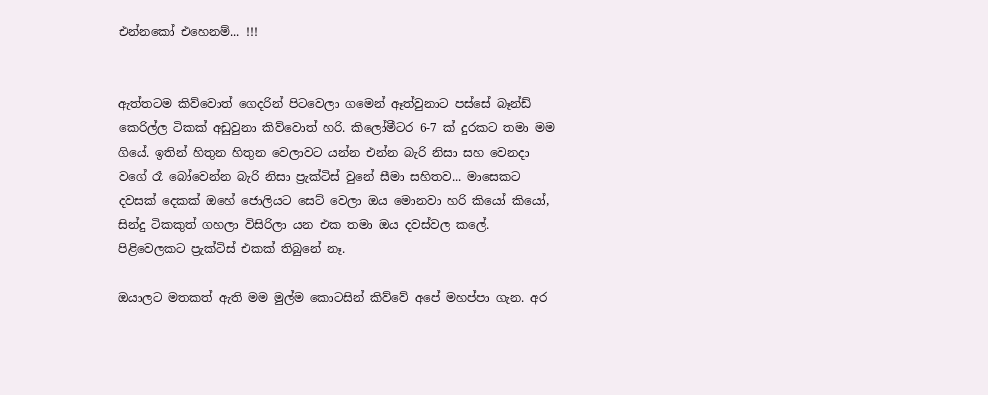එන්නකෝ එහෙනම්... !!!


ඇත්තටම කිව්වොත් ගෙදරින් පිටවෙලා ගමෙන් ඈත්වුනාට පස්සේ බෑන්ඩ් කෙරිල්ල ටිකක් අඩුවුනා කිව්වොත් හරි. කිලෝමීටර 6-7 ක් දුරකට තමා මම ගියේ. ඉතින් හිතුන හිතුන වෙලාවට යන්න එන්න බැරි නිසා සහ වෙනදා වගේ රෑ බෝවෙන්න බැරි නිසා ප්‍රැක්ටිස් වුනේ සීමා සහිතව... මාසෙකට දවසක් දෙකක් ඔහේ ජොලියට සෙට් වෙලා ඔය මොනවා හරි කියෝ කියෝ, සින්දු ටිකකුත් ගහලා විසිරිලා යන එක තමා ඔය දවස්වල කලේ. පිළිවෙලකට ප්‍රැක්ටිස් එකක් තිබුනේ නෑ.

ඔයාලට මතකත් ඇති මම මුල්ම කොටසින් කිව්වේ අපේ මහප්පා ගැන. අර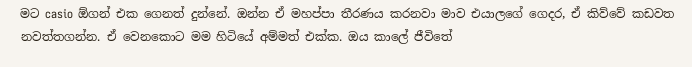මට casio ඕගන් එක ගෙනත් දුන්නේ. ඔන්න ඒ මහප්පා තීරණය කරනවා මාව එයාලගේ ගෙදර, ඒ කිව්වේ කඩවත නවත්තගන්න. ඒ වෙනකොට මම හිටියේ අම්මත් එක්ක. ඔය කාලේ ජීවිතේ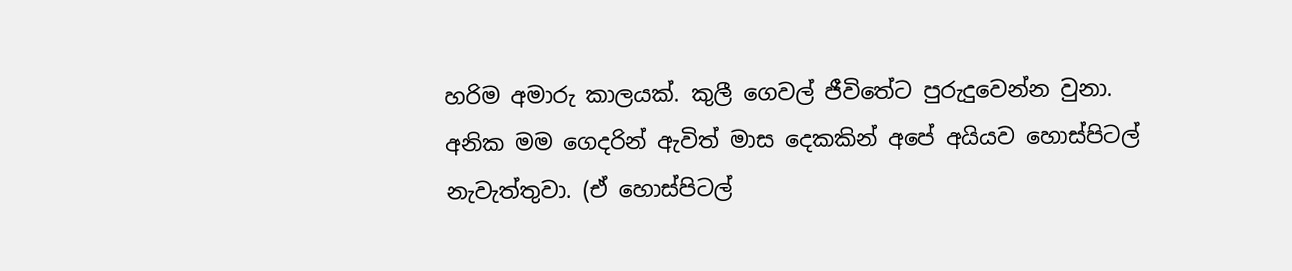හරිම අමාරු කාලයක්. කුලී ගෙවල් ජීවිතේට පුරුදුවෙන්න වුනා. අනික මම ගෙදරින් ඇවිත් මාස දෙකකින් අපේ අයියව හොස්පිටල් නැවැත්තුවා. (ඒ හොස්පිටල්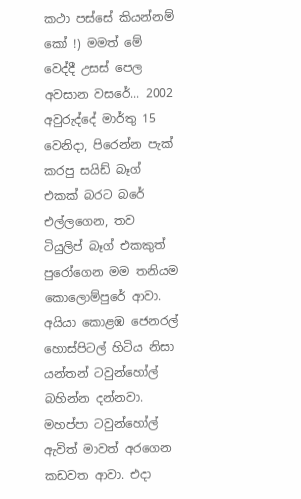කථා පස්සේ කියන්නම් කෝ !) මමත් මේ වෙද්දී උසස් පෙල අවසාන වසරේ... 2002 අවුරුද්දේ මාර්තු 15 වෙනිදා, පිරෙන්න පැක් කරපු සයිඩ් බෑග් එකක් බරට බරේ එල්ලගෙන, තව ටියුලිප් බෑග් එකකුත් පුරෝගෙන මම තනියම කොලොම්පුරේ ආවා. අයියා කොළඹ ජෙනරල් හොස්පිටල් හිටිය නිසා යන්තන් ටවුන්හෝල් බහින්න දන්නවා. මහප්පා ටවුන්හෝල් ඇවිත් මාවත් අරගෙන කඩවත ආවා. එදා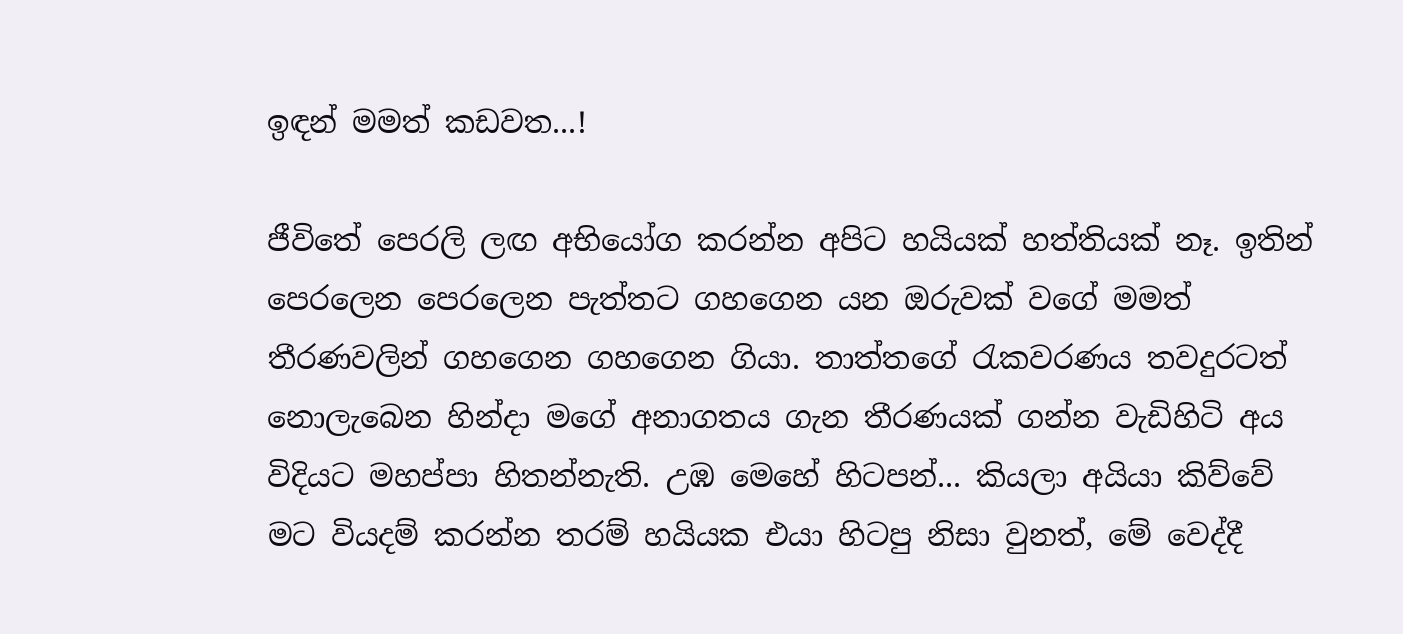ඉඳන් මමත් කඩවත...!

ජීවිතේ පෙරලි ලඟ අභියෝග කරන්න අපිට හයියක් හත්තියක් නෑ. ඉතින් පෙරලෙන පෙරලෙන පැත්තට ගහගෙන යන ඔරුවක් වගේ මමත් තීරණවලින් ගහගෙන ගහගෙන ගියා. තාත්තගේ රැකවරණය තවදුරටත් නොලැබෙන හින්දා මගේ අනාගතය ගැන තීරණයක් ගන්න වැඩිහිටි අය විදියට මහප්පා හිතන්නැති. උඹ මෙහේ හිටපන්... කියලා අයියා කිව්වේ මට වියදම් කරන්න තරම් හයියක එයා හිටපු නිසා වුනත්, මේ වෙද්දී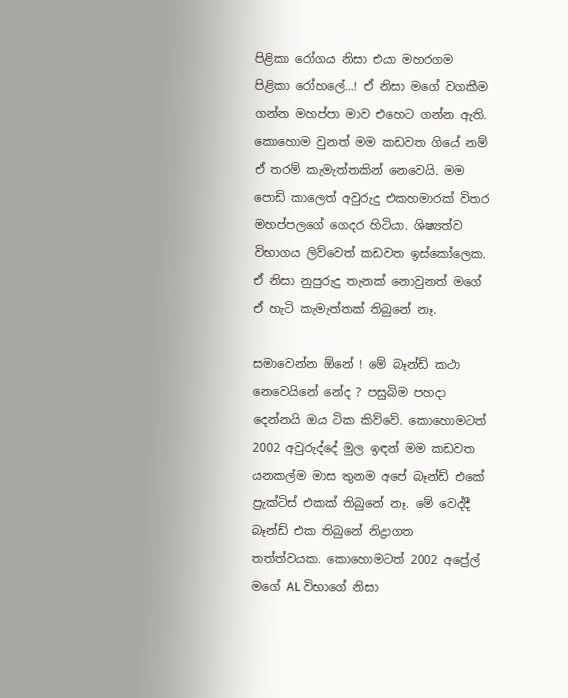පිළිකා රෝගය නිසා එයා මහරගම පිළිකා රෝහලේ...! ඒ නිසා මගේ වගකීම ගන්න මහප්පා මාව එහෙට ගන්න ඇති. කොහොම වුනත් මම කඩවත ගියේ නම් ඒ තරම් කැමැත්තකින් නෙවෙයි. මම පොඩි කාලෙත් අවුරුදු එකහමාරක් විතර මහප්පලගේ ගෙදර හිටියා. ශිෂ්‍යත්ව විභාගය ලිව්වෙත් කඩවත ඉස්කෝලෙක. ඒ නිසා නුපුරුදු තැනක් නොවුනත් මගේ ඒ හැටි කැමැත්තක් තිබුනේ නෑ.

සමාවෙන්න ඕනේ ! මේ බෑන්ඩ් කථා නෙවෙයිනේ නේද ? පසුබිම පහදා දෙන්නයි ඔය ටික කිව්වේ. කොහොමටත් 2002 අවුරුද්දේ මුල ඉඳන් මම කඩවත යනකල්ම මාස තුනම අපේ බෑන්ඩ් එකේ ප්‍රැක්ටිස් එකක් තිබුනේ නෑ. මේ වෙද්දී බෑන්ඩ් එක තිබුනේ නිද්‍රාගත තත්ත්වයක. කොහොමටත් 2002 අප්‍රේල් මගේ AL විභාගේ නිසා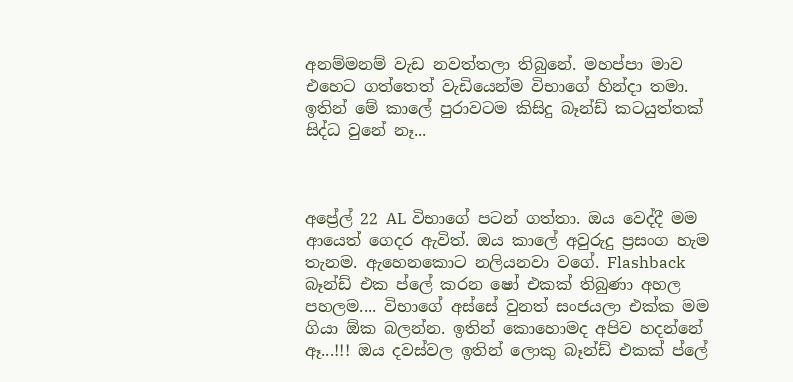අනම්මනම් වැඩ නවත්තලා තිබුනේ. මහප්පා මාව එහෙට ගත්තෙත් වැඩියෙන්ම විභාගේ හින්දා තමා. ඉතින් මේ කාලේ පුරාවටම කිසිදු බෑන්ඩ් කටයුත්තක් සිද්ධ වුනේ නෑ...



අප්‍රේල් 22 AL විභාගේ පටන් ගත්තා. ඔය වෙද්දී මම ආයෙත් ගෙදර ඇවිත්. ඔය කාලේ අවුරුදු ප්‍රසංග හැම තැනම. ඇහෙනකොට නලියනවා වගේ. Flashback බෑන්ඩ් එක ප්ලේ කරන ෂෝ එකක් තිබුණා අහල පහලම.... විභාගේ අස්සේ වුනත් සංජයලා එක්ක මම ගියා ඕක බලන්න. ඉතින් කොහොමද අපිව හදන්නේ ඈ...!!! ඔය දවස්වල ඉතින් ලොකු බෑන්ඩ් එකක් ප්ලේ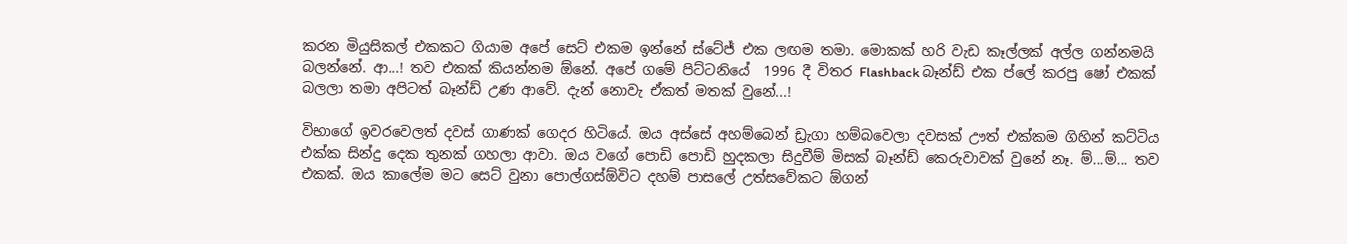කරන මියුසිකල් එකකට ගියාම අපේ සෙට් එකම ඉන්නේ ස්ටේජ් එක ලඟම තමා. මොකක් හරි වැඩ කෑල්ලක් අල්ල ගන්නමයි බලන්නේ. ආ...! තව එකක් කියන්නම ඕනේ. අපේ ගමේ පිට්ටනියේ  1996 දී විතර Flashback බෑන්ඩ් එක ප්ලේ කරපු ෂෝ එකක් බලලා තමා අපිටත් බෑන්ඩ් උණ ආවේ. දැන් නොවැ ඒකත් මතක් වුනේ...!

විභාගේ ඉවරවෙලත් දවස් ගාණක් ගෙදර හිටියේ. ඔය අස්සේ අහම්බෙන් ඩ්‍රැගා හම්බවෙලා දවසක් ඌත් එක්කම ගිහින් කට්ටිය එක්ක සින්දු දෙක තුනක් ගහලා ආවා. ඔය වගේ පොඩි පොඩි හුදකලා සිදුවීම් මිසක් බෑන්ඩ් කෙරුවාවක් වුනේ නෑ. ම්...ම්... තව එකක්. ඔය කාලේම මට සෙට් වුනා පොල්ගස්ඕවිට දහම් පාසලේ උත්සවේකට ඕගන්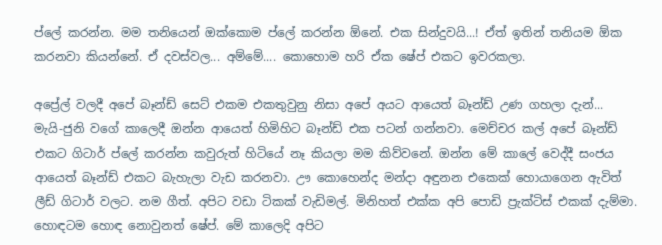ප්ලේ කරන්න. මම තනියෙන් ඔක්කොම ප්ලේ කරන්න ඕනේ. එක සින්දුවයි...! ඒත් ඉතින් තනියම ඕක කරනවා කියන්නේ. ඒ දවස්වල... අම්මේ.... කොහොම හරි ඒක ෂේප් එකට ඉවරකලා.

අප්‍රේල් වලදී අපේ බෑන්ඩ් සෙට් එකම එකතුවුනු නිසා අපේ අයට ආයෙත් බෑන්ඩ් උණ ගහලා දැන්... මැයි-ජුනි වගේ කාලෙදී ඔන්න ආයෙත් හිමිහිට බෑන්ඩ් එක පටන් ගන්නවා. මෙච්චර කල් අපේ බෑන්ඩ් එකට ගිටාර් ප්ලේ කරන්න කවුරුත් හිටියේ නෑ කියලා මම කිව්වනේ. ඔන්න මේ කාලේ වෙද්දී සංජය ආයෙත් බෑන්ඩ් එකට බැහැලා වැඩ කරනවා. ඌ කොහෙන්ද මන්දා අඳුනන එකෙක් හොයාගෙන ඇවිත් ලීඩ් ගිටාර් වලට. නම ගීත්. අපිට වඩා ටිකක් වැඩිමල්. මිනිහත් එක්ක අපි පොඩි ප්‍රැක්ටිස් එකක් දැම්මා. හොඳටම හොඳ නොවුනත් ෂේප්. මේ කාලෙදි අපිට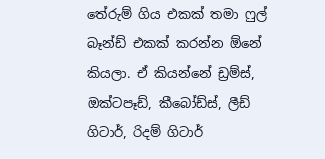තේරුම් ගිය එකක් තමා ෆුල් බෑන්ඩ් එකක් කරන්න ඕනේ කියලා. ඒ කියන්නේ ඩ්‍රම්ස්, ඔක්ටපෑඩ්, කීබෝඩ්ස්, ලීඩ් ගිටාර්, රිදම් ගිටාර්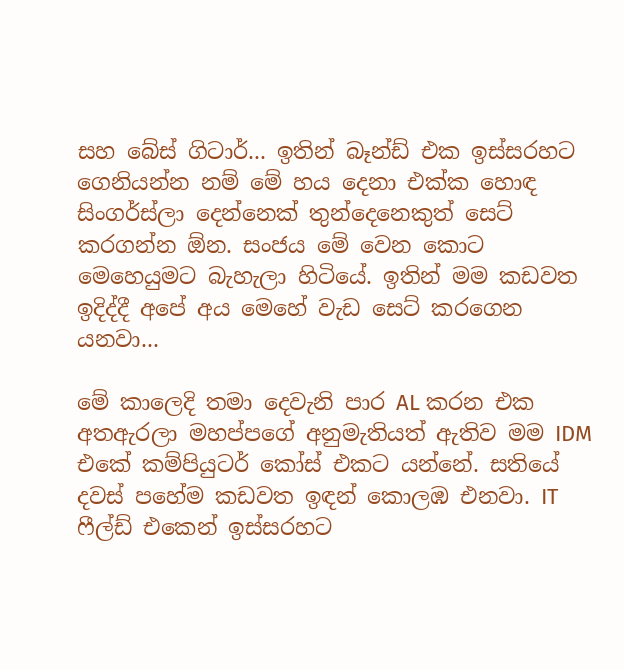සහ බේස් ගිටාර්... ඉතින් බෑන්ඩ් එක ඉස්සරහට ගෙනියන්න නම් මේ හය දෙනා එක්ක හොඳ සිංගර්ස්ලා දෙන්නෙක් තුන්දෙනෙකුත් සෙට් කරගන්න ඕන. සංජය මේ වෙන කොට මෙහෙයුමට බැහැලා හිටියේ. ඉතින් මම කඩවත ඉදිද්දී අපේ අය මෙහේ වැඩ සෙට් කරගෙන යනවා...

මේ කාලෙදි තමා දෙවැනි පාර AL කරන එක අතඇරලා මහප්පගේ අනුමැතියත් ඇතිව මම IDM එකේ කම්පියුටර් කෝස් එකට යන්නේ. සතියේ දවස් පහේම කඩවත ඉඳන් කොලඹ එනවා. IT ෆීල්ඩ් එකෙන් ඉස්සරහට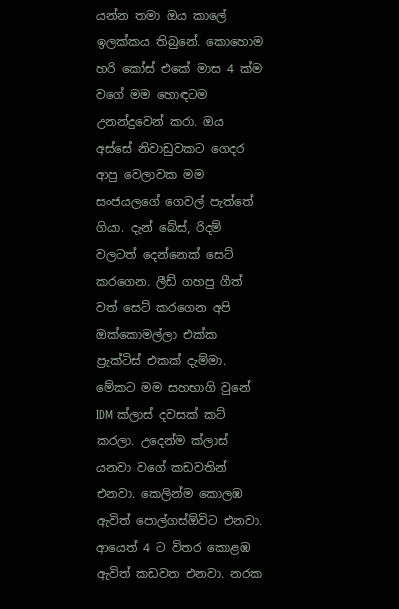යන්න තමා ඔය කාලේ ඉලක්කය තිබුනේ. කොහොම හරි කෝස් එකේ මාස 4 ක්ම වගේ මම හොඳටම උනන්දුවෙන් කරා. ඔය අස්සේ නිවාඩුවකට ගෙදර ආපු වෙලාවක මම සංජයලගේ ගෙවල් පැත්තේ ගියා. දැන් බේස්, රිදම් වලටත් දෙන්නෙක් සෙට් කරගෙන. ලීඩ් ගහපු ගීත් වත් සෙට් කරගෙන අපි ඔක්කොමල්ලා එක්ක ප්‍රැක්ටිස් එකක් දැම්මා. මේකට මම සහභාගි වුනේ IDM ක්ලාස් දවසක් කට් කරලා. උදෙන්ම ක්ලාස් යනවා වගේ කඩවතින් එනවා. කෙලින්ම කොලඹ ඇවිත් පොල්ගස්ඕවිට එනවා. ආයෙත් 4 ට විතර කොළඹ ඇවිත් කඩවත එනවා. නරක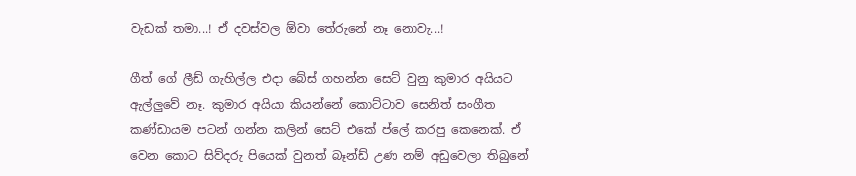වැඩක් තමා...! ඒ දවස්වල ඕවා තේරුනේ නෑ නොවැ...!

ගීත් ගේ ලීඩ් ගැහිල්ල එදා බේස් ගහන්න සෙට් වුනු කුමාර අයියට ඇල්ලුවේ නෑ. කුමාර අයියා කියන්නේ කොට්ටාව සෙනිත් සංගීත කණ්ඩායම පටන් ගන්න කලින් සෙට් එකේ ප්ලේ කරපු කෙනෙක්. ඒ වෙන කොට සිව්දරු පියෙක් වුනත් බෑන්ඩ් උණ නම් අඩුවෙලා තිබුනේ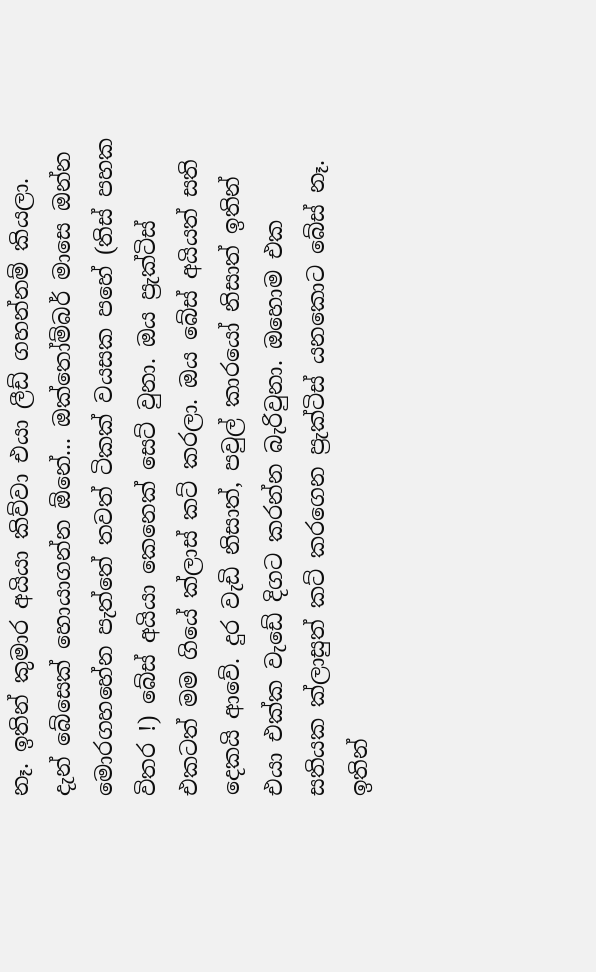නෑ. ඉතින් කුමාර අයියා කිව්වා එයා ලීඩ් ගහන්නම් කියලා. දැන් බේසෙක් හොයාගන්න ඕනේ... ඔක්තෝම්බර් මාසෙ ඔන්න මොරගහහේන පැත්තේ තවත් ටිකක් වයසක පහේ (තිස් පහක විතර !) බේස් අයියා කෙනෙක් සෙට් වුනා. ඔය ප්‍රැක්ටිස් එකටත් මම ගියේ ක්ලාස් කට් කරලා. ඔය බේස් අයියත් සති දෙකයි ආවේ. දුර වැඩි නිසාත්, පවුල් කාරයෝ නිසාත් ඉතින් එයා එක්ක වැඩේ දිගට කරන්න බැරිවුනා. ඔහොම එක සතියක ක්ලාසුත් කට් කරගෙන ප්‍රැක්ටිස් යනකොට බේස් නෑ. ඉතින්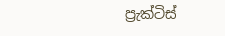ප්‍රැක්ටිස්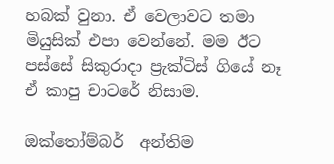හබක් වුනා. ඒ වෙලාවට තමා මියුසික් එපා වෙන්නේ. මම ඊට පස්සේ සිකුරාදා ප්‍රැක්ටිස් ගියේ නෑ ඒ කාපු චාටරේ නිසාම.

ඔක්තෝම්බර්  අන්තිම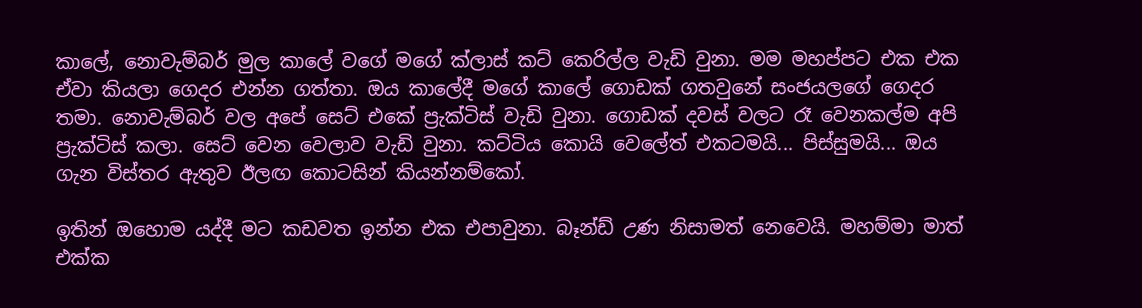කාලේ, නොවැම්බර් මුල කාලේ වගේ මගේ ක්ලාස් කට් කෙරිල්ල වැඩි වුනා. මම මහප්පට එක එක ඒවා කියලා ගෙදර එන්න ගත්තා. ඔය කාලේදී මගේ කාලේ ගොඩක් ගතවුනේ සංජයලගේ ගෙදර තමා. නොවැම්බර් වල අපේ සෙට් එකේ ප්‍රැක්ටිස් වැඩි වුනා. ගොඩක් දවස් වලට රෑ වෙනකල්ම අපි ප්‍රැක්ටිස් කලා. සෙට් වෙන වෙලාව වැඩි වුනා. කට්ටිය කොයි වෙලේත් එකටමයි... පිස්සුමයි... ඔය ගැන විස්තර ඇතුව ඊලඟ කොටසින් කියන්නම්කෝ.

ඉතින් ඔහොම යද්දී මට කඩවත ඉන්න එක එපාවුනා. බෑන්ඩ් උණ නිසාමත් නෙවෙයි. මහම්මා මාත් එක්ක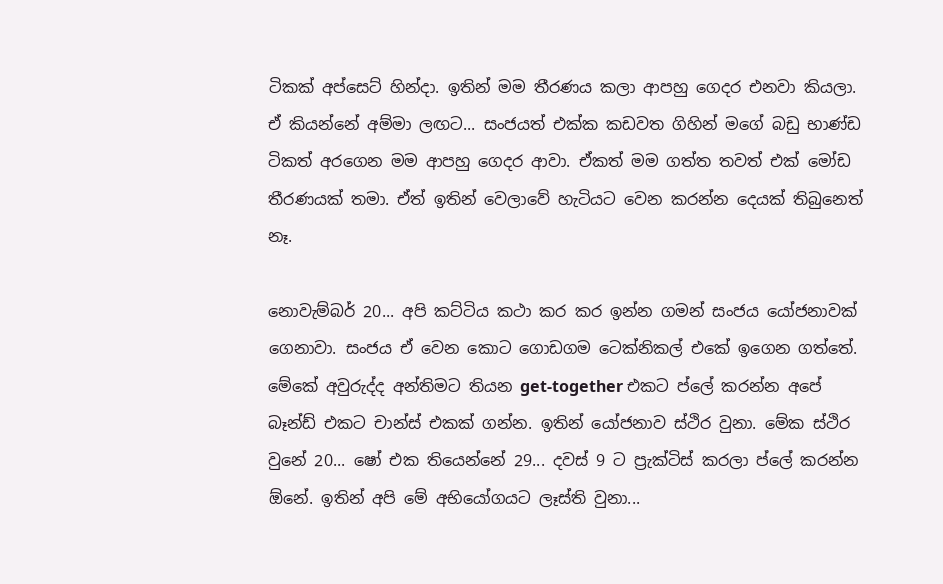ටිකක් අප්සෙට් හින්දා. ඉතින් මම තීරණය කලා ආපහු ගෙදර එනවා කියලා. ඒ කියන්නේ අම්මා ලඟට... සංජයත් එක්ක කඩවත ගිහින් මගේ බඩු භාණ්ඩ ටිකත් අරගෙන මම ආපහු ගෙදර ආවා. ඒකත් මම ගත්ත තවත් එක් මෝඩ තීරණයක් තමා. ඒත් ඉතින් වෙලාවේ හැටියට වෙන කරන්න දෙයක් තිබුනෙත් නෑ.

නොවැම්බර් 20... අපි කට්ටිය කථා කර කර ඉන්න ගමන් සංජය යෝජනාවක් ගෙනාවා. සංජය ඒ වෙන කොට ගොඩගම ටෙක්නිකල් එකේ ඉගෙන ගත්තේ. මේකේ අවුරුද්ද අන්තිමට තියන get-together එකට ප්ලේ කරන්න අපේ බෑන්ඩ් එකට චාන්ස් එකක් ගන්න. ඉතින් යෝජනාව ස්ථිර වුනා. මේක ස්ථිර වුනේ 20... ෂෝ එක තියෙන්නේ 29... දවස් 9 ට ප්‍රැක්ටිස් කරලා ප්ලේ කරන්න ඕනේ. ඉතින් අපි මේ අභියෝගයට ලෑස්ති වුනා...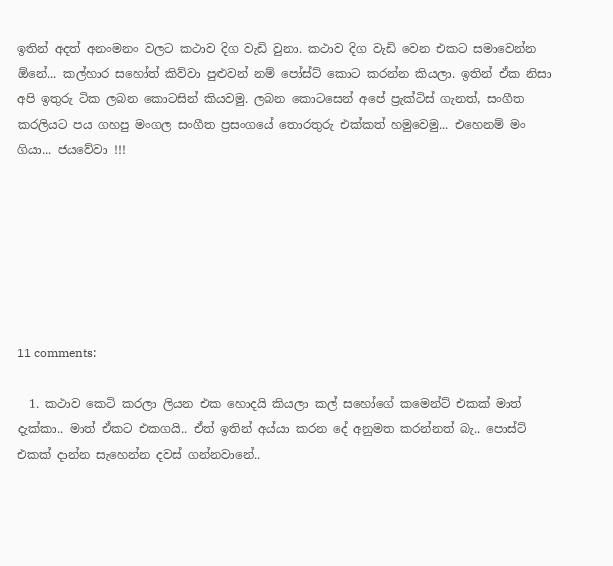ඉතින් අදත් අනංමනං වලට කථාව දිග වැඩි වුනා. කථාව දිග වැඩි වෙන එකට සමාවෙන්න ඕනේ... කල්හාර සහෝත් කිව්වා පුළුවන් නම් පෝස්ට් කොට කරන්න කියලා. ඉතින් ඒක නිසා අපි ඉතුරු ටික ලබන කොටසින් කියවමු. ලබන කොටසෙන් අපේ ප්‍රැක්ටිස් ගැනත්, සංගීත කරලියට පය ගහපු මංගල සංගීත ප්‍රසංගයේ තොරතුරු එක්කත් හමුවෙමු... එහෙනම් මං ගියා... ජයවේවා !!!







11 comments:

  1. කථාව කෙටි කරලා ලියන එක හොදයි කියලා කල් සහෝගේ කමෙන්ට් එකක් මාත් දැක්කා.. මාත් ඒකට එකගයි.. ඒත් ඉතින් අය්යා කරන දේ අනුමත කරන්නත් බැ.. පොස්ට් එකක් දාන්න සැහෙන්න දවස් ගන්නවානේ..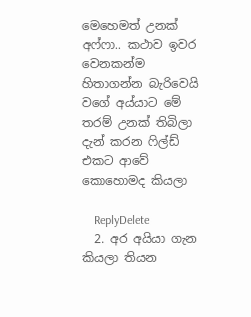මෙහෙමත් උනක් අෆ්ෆා.. කථාව ඉවර වෙනකන්ම හිතාගන්න බැරිවෙයි වගේ අය්යාට මේ තරම් උනක් තිබිලා දැන් කරන ‍ෆිල්ඩ් එකට ආවේ කොහොමද කියලා

    ReplyDelete
  2. අර අයියා ගැන කියලා තියන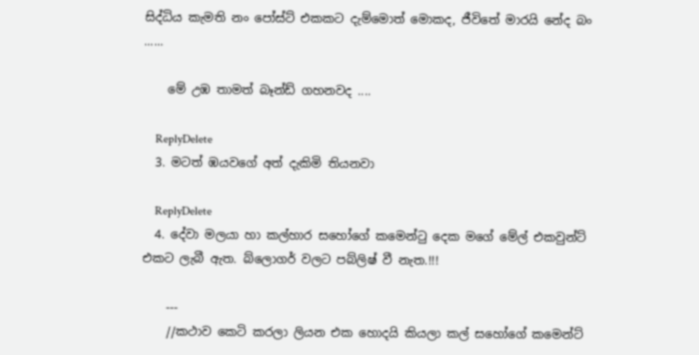සිද්ධිය කැමති නං පෝස්ට් එකකට දැම්මොත් මොකද, ජීවිතේ මාරයි නේද බං ......

    මේ උඹ තාමත් බෑන්ඩ් ගහනවද ....

    ReplyDelete
  3. මටත් ඹයවගේ අත් දැකිමි තියනවා

    ReplyDelete
  4. දේවා මලයා හා කල්හාර සහෝගේ කමෙන්ටු දෙක මගේ මේල් එකවුන්ට් එකට ලැබී ඇත. බ්ලොගර් වලට පබ්ලිෂ් වී නැත.!!!

    ---
    //කථාව කෙටි කරලා ලියන එක හොදයි කියලා කල් සහෝගේ කමෙන්ට්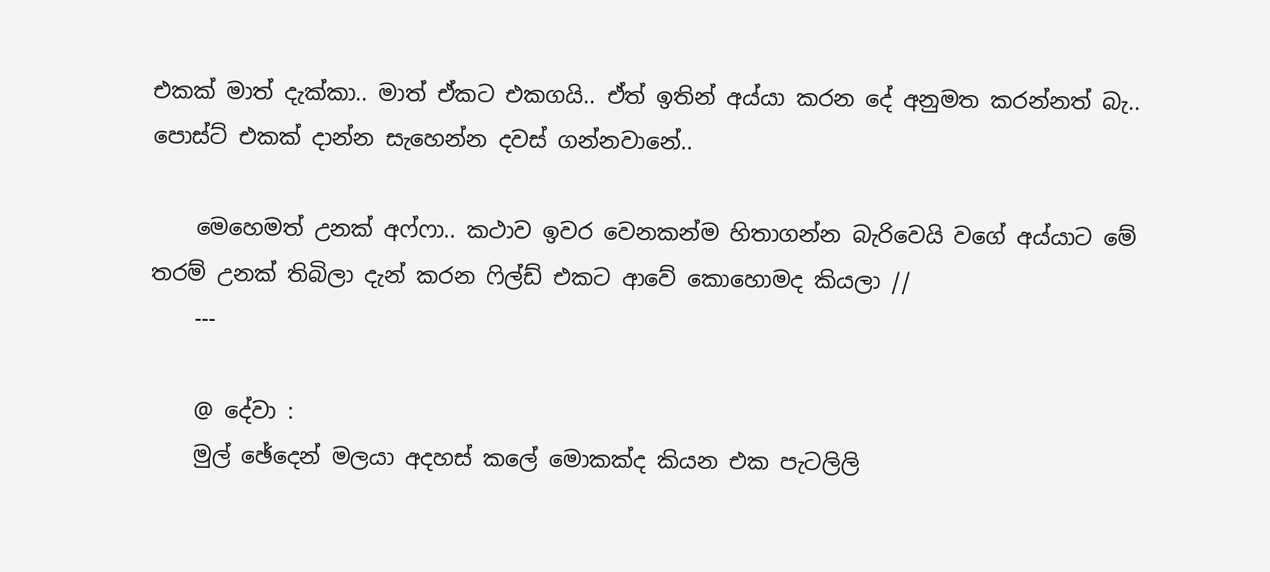එකක් මාත් දැක්කා.. මාත් ඒකට එකගයි.. ඒත් ඉතින් අය්යා කරන දේ අනුමත කරන්නත් බැ.. පොස්ට් එකක් දාන්න සැහෙන්න දවස් ගන්නවානේ..

    මෙහෙමත් උනක් අෆ්ෆා.. කථාව ඉවර වෙනකන්ම හිතාගන්න බැරිවෙයි වගේ අය්යාට මේ තරම් උනක් තිබිලා දැන් කරන ‍ෆිල්ඩ් එකට ආවේ කොහොමද කියලා //
    ---

    @ දේවා :
    මුල් ඡේදෙන් මලයා අදහස් කලේ මොකක්ද කියන එක පැටලිලි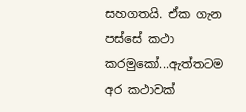සහගතයි. ඒක ගැන පස්සේ කථා කරමුකෝ...ඇත්තටම අර කථාවක්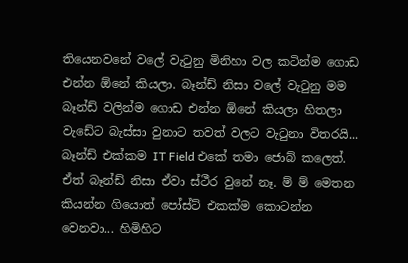තියෙනවනේ වලේ වැටුනු මිනිහා වල කටින්ම ගොඩ එන්න ඕනේ කියලා. බෑන්ඩ් නිසා වලේ වැටුනු මම බෑන්ඩ් වලින්ම ගොඩ එන්න ඕනේ කියලා හිතලා වැඩේට බැස්සා වුනාට තවත් වලට වැටුනා විතරයි... බෑන්ඩ් එක්කම IT Field එකේ තමා ජොබ් කලෙත්. ඒත් බෑන්ඩ් නිසා ඒවා ස්ථීර වුනේ නෑ. ම් ම් මෙතන කියන්න ගියොත් පෝස්ට් එකක්ම කොටන්න වෙනවා... හිමිහිට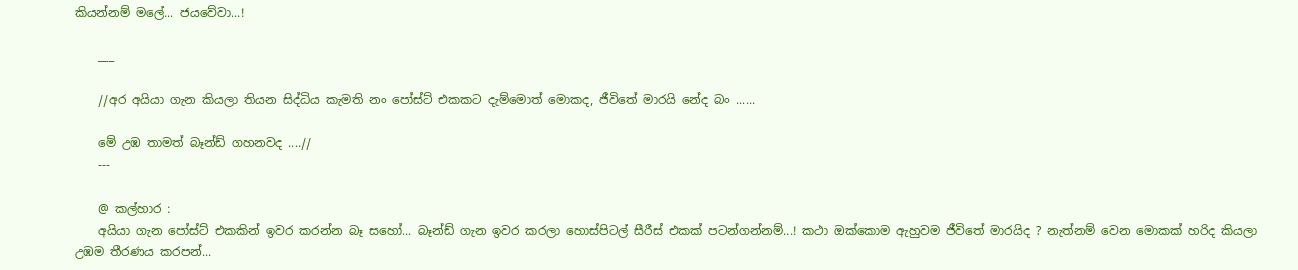කියන්නම් මලේ... ජයවේවා...!

    ___

    //අර අයියා ගැන කියලා තියන සිද්ධිය කැමති නං පෝස්ට් එකකට දැම්මොත් මොකද, ජීවිතේ මාරයි නේද බං ......

    මේ උඹ තාමත් බෑන්ඩ් ගහනවද ....//
    ---

    @ කල්හාර :
    අයියා ගැන පෝස්ට් එකකින් ඉවර කරන්න බෑ සහෝ... බෑන්ඩ් ගැන ඉවර කරලා හොස්පිටල් සීරීස් එකක් පටන්ගන්නම්...! කථා ඔක්කොම ඇහුවම ජීවිතේ මාරයිද ? නැත්නම් වෙන මොකක් හරිද කියලා උඹම තීරණය කරපන්...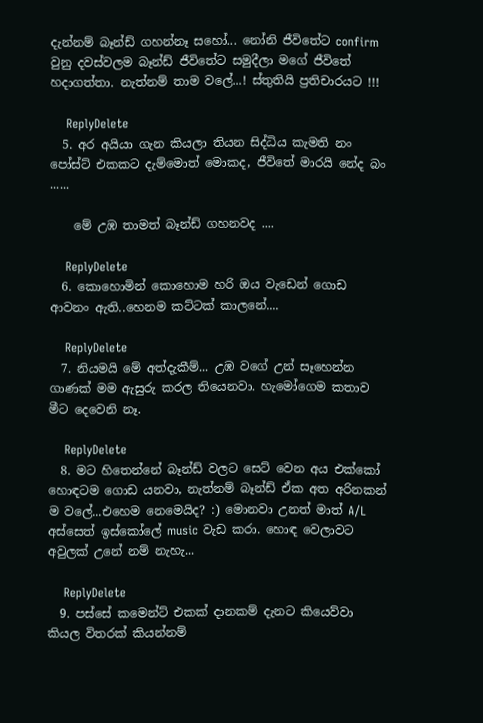දැන්නම් බෑන්ඩ් ගහන්නෑ සහෝ... නෝනි ජීවිතේට confirm වුනු දවස්වලම බෑන්ඩ් ජීවිතේට සමුදීලා මගේ ජීවිතේ හදාගත්තා. නැත්නම් තාම වලේ...! ස්තුතියි ප්‍රතිචාරයට !!!

    ReplyDelete
  5. අර අයියා ගැන කියලා තියන සිද්ධිය කැමති නං පෝස්ට් එකකට දැම්මොත් මොකද, ජීවිතේ මාරයි නේද බං ......

    මේ උඹ තාමත් බෑන්ඩ් ගහනවද ....

    ReplyDelete
  6. කොහොමින් කොහොම හරි ඔය වැඩෙන් ගොඩ ආවනං ඇති..හෙනම කට්ටක් කාලනේ....

    ReplyDelete
  7. නියමයි මේ අත්දැකීම්... උඹ වගේ උන් සෑහෙන්න ගාණක් මම ඇසුරු කරල තියෙනවා. හැමෝගෙම කතාව මීට දෙවෙනි නෑ.

    ReplyDelete
  8. මට හිතෙන්නේ බෑන්ඩ් වලට සෙට් වෙන අය එක්කෝ හොඳටම ගොඩ යනවා, නැත්නම් බෑන්ඩ් ඒක අත අරිනකන් ම වලේ...එහෙම නෙමෙයිද? :) මොනවා උනත් මාත් A/L අස්සෙත් ඉස්කෝලේ music වැඩ කරා. හොඳ වෙලාවට අවුලක් උනේ නම් නැහැ...

    ReplyDelete
  9. පස්සේ කමෙන්ට් එකක් දානකම් දැනට කියෙව්වා කියල විතරක් කියන්නම්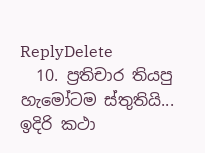ReplyDelete
  10. ප්‍රතිචාර තියපු හැමෝටම ස්තුතියි... ඉදිරි කථා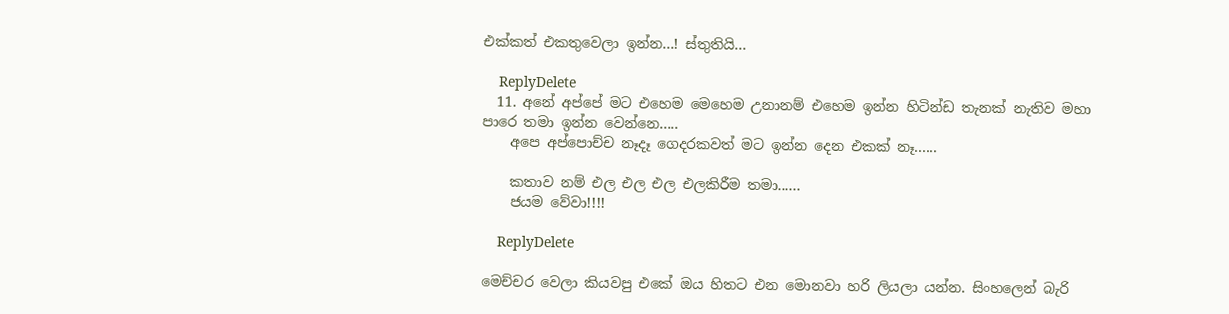එක්කත් එකතුවෙලා ඉන්න...! ස්තුතියි...

    ReplyDelete
  11. අනේ අප්පේ මට එහෙම මෙහෙම උනානම් එහෙම ඉන්න හිටින්ඩ තැනක් නැතිව මහා පාරෙ තමා ඉන්න වෙන්නෙ.....
    අපෙ අප්පොච්ච නෑදෑ ගෙදරකවත් මට ඉන්න දෙන එකක් නෑ......

    කතාව නම් එල එල එල එලකිරීම තමා......
    ජයම වේවා!!!!

    ReplyDelete

මෙච්චර වෙලා කියවපු එකේ ඔය හිතට එන මොනවා හරි ලියලා යන්න. සිංහලෙන් බැරි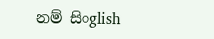නම් සිංglish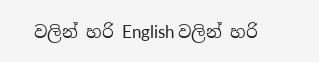වලින් හරි English වලින් හරි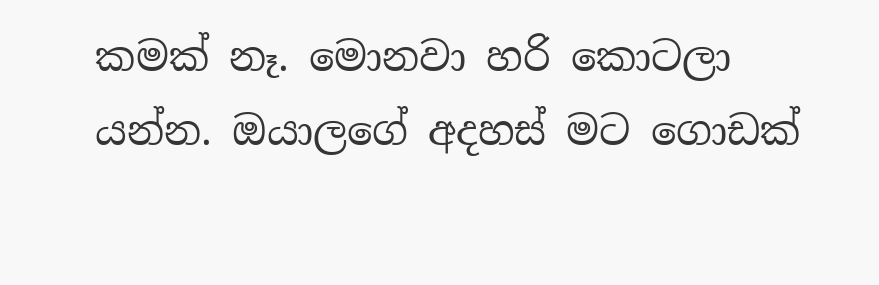කමක් නෑ. මොනවා හරි කොටලා යන්න. ඔයාලගේ අදහස් මට ගොඩක්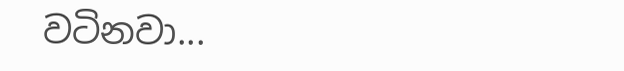වටිනවා...